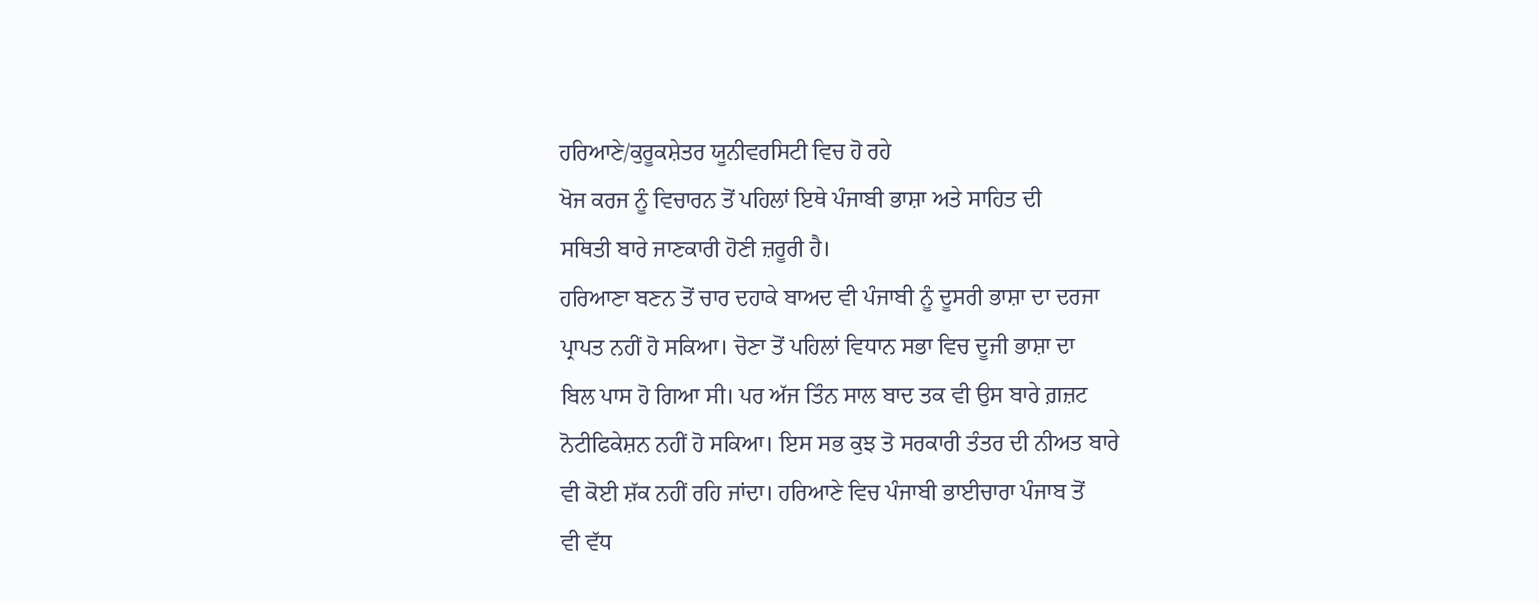ਹਰਿਆਣੇ/ਕੁਰੂਕਸ਼ੇਤਰ ਯੂਨੀਵਰਸਿਟੀ ਵਿਚ ਹੋ ਰਹੇ
ਖੋਜ ਕਰਜ ਨੂੰ ਵਿਚਾਰਨ ਤੋਂ ਪਹਿਲਾਂ ਇਥੇ ਪੰਜਾਬੀ ਭਾਸ਼ਾ ਅਤੇ ਸਾਹਿਤ ਦੀ
ਸਥਿਤੀ ਬਾਰੇ ਜਾਣਕਾਰੀ ਹੋਣੀ ਜ਼ਰੂਰੀ ਹੈ।
ਹਰਿਆਣਾ ਬਣਨ ਤੋਂ ਚਾਰ ਦਹਾਕੇ ਬਾਅਦ ਵੀ ਪੰਜਾਬੀ ਨੂੰ ਦੂਸਰੀ ਭਾਸ਼ਾ ਦਾ ਦਰਜਾ
ਪ੍ਰਾਪਤ ਨਹੀਂ ਹੋ ਸਕਿਆ। ਚੋਣਾ ਤੋਂ ਪਹਿਲਾਂ ਵਿਧਾਨ ਸਭਾ ਵਿਚ ਦੂਜੀ ਭਾਸ਼ਾ ਦਾ
ਬਿਲ ਪਾਸ ਹੋ ਗਿਆ ਸੀ। ਪਰ ਅੱਜ ਤਿੰਨ ਸਾਲ ਬਾਦ ਤਕ ਵੀ ਉਸ ਬਾਰੇ ਗ਼ਜ਼ਟ
ਨੋਟੀਫਿਕੇਸ਼ਨ ਨਹੀਂ ਹੋ ਸਕਿਆ। ਇਸ ਸਭ ਕੁਝ ਤੋ ਸਰਕਾਰੀ ਤੰਤਰ ਦੀ ਨੀਅਤ ਬਾਰੇ
ਵੀ ਕੋਈ ਸ਼ੱਕ ਨਹੀਂ ਰਹਿ ਜਾਂਦਾ। ਹਰਿਆਣੇ ਵਿਚ ਪੰਜਾਬੀ ਭਾਈਚਾਰਾ ਪੰਜਾਬ ਤੋਂ
ਵੀ ਵੱਧ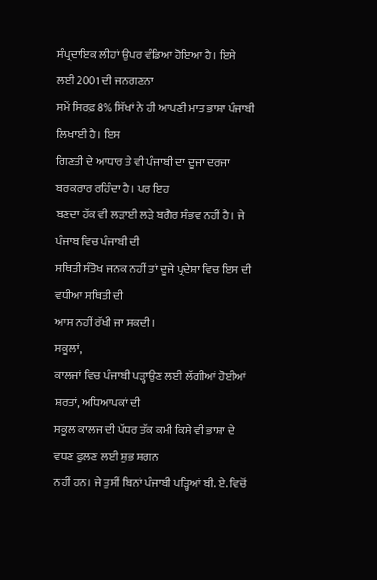ਸੰਪ੍ਰਦਾਇਕ ਲੀਹਾਂ ਉਪਰ ਵੰਡਿਆ ਹੋਇਆ ਹੈ। ਇਸੇ ਲਈ 2001 ਦੀ ਜਨਗਣਨਾ
ਸਮੇਂ ਸਿਰਫ਼ 8% ਸਿੱਖਾਂ ਨੇ ਹੀ ਆਪਣੀ ਮਾਤ ਭਾਸ਼ਾ ਪੰਜਾਬੀ ਲਿਖਾਈ ਹੈ। ਇਸ
ਗਿਣਤੀ ਦੇ ਆਧਾਰ ਤੇ ਵੀ ਪੰਜਾਬੀ ਦਾ ਦੂਜਾ ਦਰਜਾ ਬਰਕਰਾਰ ਰਹਿੰਦਾ ਹੈ। ਪਰ ਇਹ
ਬਣਦਾ ਹੱਕ ਵੀ ਲੜਾਈ ਲੜੇ ਬਗੈਰ ਸੰਭਵ ਨਹੀਂ ਹੈ। ਜੇ ਪੰਜਾਬ ਵਿਚ ਪੰਜਾਬੀ ਦੀ
ਸਥਿਤੀ ਸੰਤੋਖ ਜਨਕ ਨਹੀਂ ਤਾਂ ਦੂਜੇ ਪ੍ਰਦੇਸ਼ਾ ਵਿਚ ਇਸ ਦੀ ਵਧੀਆ ਸਥਿਤੀ ਦੀ
ਆਸ ਨਹੀਂ ਰੱਖੀ ਜਾ ਸਕਦੀ।
ਸਕੂਲਾਂ,
ਕਾਲਜਾਂ ਵਿਚ ਪੰਜਾਬੀ ਪੜ੍ਹਾਉਣ ਲਈ ਲੱਗੀਆਂ ਹੋਈਆਂ ਸ਼ਰਤਾਂ, ਅਧਿਆਪਕਾਂ ਦੀ
ਸਕੂਲ ਕਾਲਜ ਦੀ ਪੱਧਰ ਤੱਕ ਕਮੀ ਕਿਸੇ ਵੀ ਭਾਸ਼ਾ ਦੇ ਵਧਣ ਫੁਲਣ ਲਈ ਸ਼ੁਭ ਸ਼ਗਨ
ਨਹੀਂ ਹਨ। ਜੇ ਤੁਸੀਂ ਬਿਨਾਂ ਪੰਜਾਬੀ ਪੜ੍ਹਿਆਂ ਬੀ. ਏ. ਵਿਚੋਂ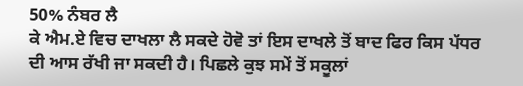50% ਨੰਬਰ ਲੈ
ਕੇ ਐਮ.ਏ ਵਿਚ ਦਾਖਲਾ ਲੈ ਸਕਦੇ ਹੋਵੋ ਤਾਂ ਇਸ ਦਾਖਲੇ ਤੋਂ ਬਾਦ ਫਿਰ ਕਿਸ ਪੱਧਰ
ਦੀ ਆਸ ਰੱਖੀ ਜਾ ਸਕਦੀ ਹੈ। ਪਿਛਲੇ ਕੁਝ ਸਮੇਂ ਤੋਂ ਸਕੂਲਾਂ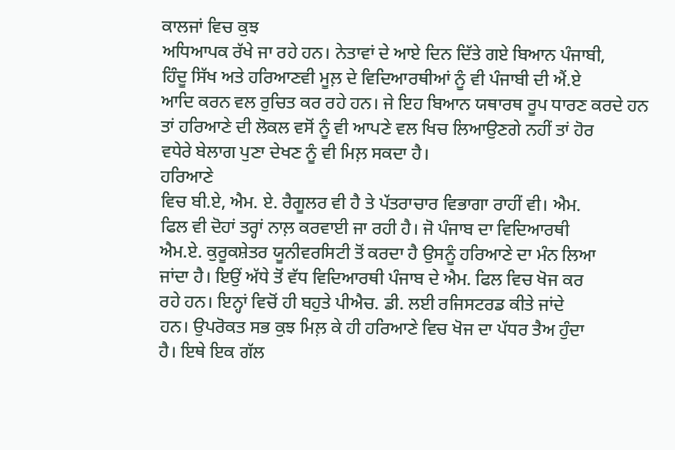ਕਾਲਜਾਂ ਵਿਚ ਕੁਝ
ਅਧਿਆਪਕ ਰੱਖੇ ਜਾ ਰਹੇ ਹਨ। ਨੇਤਾਵਾਂ ਦੇ ਆਏ ਦਿਨ ਦਿੱਤੇ ਗਏ ਬਿਆਨ ਪੰਜਾਬੀ,
ਹਿੰਦੂ ਸਿੱਖ ਅਤੇ ਹਰਿਆਣਵੀ ਮੂਲ਼ ਦੇ ਵਿਦਿਆਰਥੀਆਂ ਨੂੰ ਵੀ ਪੰਜਾਬੀ ਦੀ ਐਂ.ਏ
ਆਦਿ ਕਰਨ ਵਲ ਰੁਚਿਤ ਕਰ ਰਹੇ ਹਨ। ਜੇ ਇਹ ਬਿਆਨ ਯਥਾਰਥ ਰੂਪ ਧਾਰਣ ਕਰਦੇ ਹਨ
ਤਾਂ ਹਰਿਆਣੇ ਦੀ ਲੋਕਲ ਵਸੋਂ ਨੂੰ ਵੀ ਆਪਣੇ ਵਲ ਖਿਚ ਲਿਆਉਣਗੇ ਨਹੀਂ ਤਾਂ ਹੋਰ
ਵਧੇਰੇ ਬੇਲਾਗ ਪੁਣਾ ਦੇਖਣ ਨੂੰ ਵੀ ਮਿਲ਼ ਸਕਦਾ ਹੈ।
ਹਰਿਆਣੇ
ਵਿਚ ਬੀ.ਏ, ਐਮ. ਏ. ਰੈਗੂਲਰ ਵੀ ਹੈ ਤੇ ਪੱਤਰਾਚਾਰ ਵਿਭਾਗਾ ਰਾਹੀਂ ਵੀ। ਐਮ.
ਫਿਲ ਵੀ ਦੋਹਾਂ ਤਰ੍ਹਾਂ ਨਾਲ਼ ਕਰਵਾਈ ਜਾ ਰਹੀ ਹੈ। ਜੋ ਪੰਜਾਬ ਦਾ ਵਿਦਿਆਰਥੀ
ਐਮ.ਏ. ਕੁਰੂਕਸ਼ੇਤਰ ਯੂਨੀਵਰਸਿਟੀ ਤੋਂ ਕਰਦਾ ਹੈ ਉਸਨੂੰ ਹਰਿਆਣੇ ਦਾ ਮੰਨ ਲਿਆ
ਜਾਂਦਾ ਹੈ। ਇਉਂ ਅੱਧੇ ਤੋਂ ਵੱਧ ਵਿਦਿਆਰਥੀ ਪੰਜਾਬ ਦੇ ਐਮ. ਫਿਲ ਵਿਚ ਖੋਜ ਕਰ
ਰਹੇ ਹਨ। ਇਨ੍ਹਾਂ ਵਿਚੋਂ ਹੀ ਬਹੁਤੇ ਪੀਐਚ. ਡੀ. ਲਈ ਰਜਿਸਟਰਡ ਕੀਤੇ ਜਾਂਦੇ
ਹਨ। ਉਪਰੋਕਤ ਸਭ ਕੁਝ ਮਿਲ਼ ਕੇ ਹੀ ਹਰਿਆਣੇ ਵਿਚ ਖੋਜ ਦਾ ਪੱਧਰ ਤੈਅ ਹੁੰਦਾ
ਹੈ। ਇਥੇ ਇਕ ਗੱਲ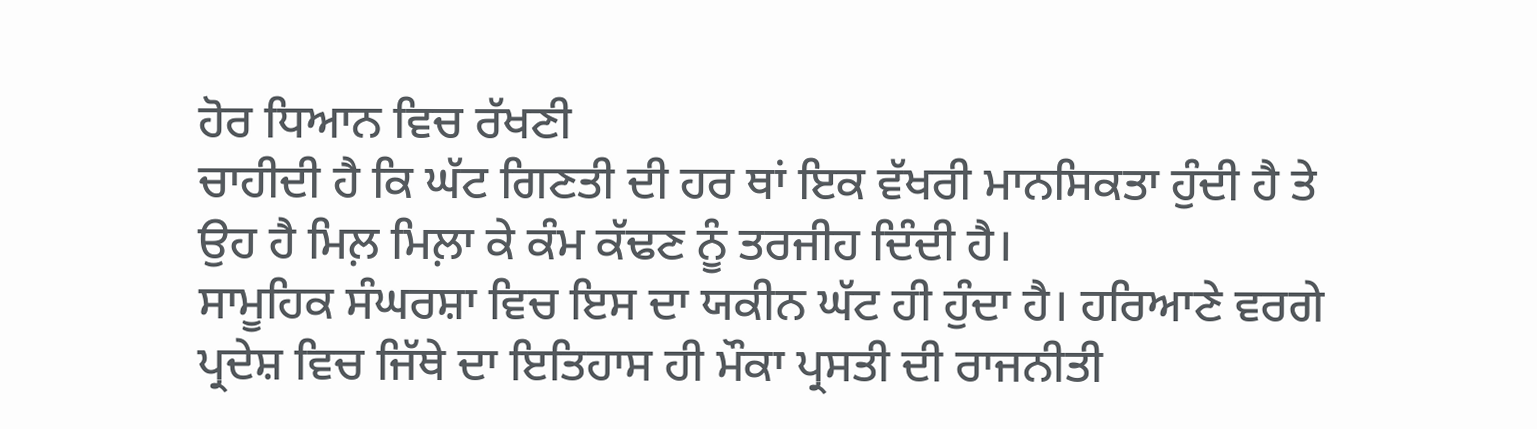ਹੋਰ ਧਿਆਨ ਵਿਚ ਰੱਖਣੀ
ਚਾਹੀਦੀ ਹੈ ਕਿ ਘੱਟ ਗਿਣਤੀ ਦੀ ਹਰ ਥਾਂ ਇਕ ਵੱਖਰੀ ਮਾਨਸਿਕਤਾ ਹੁੰਦੀ ਹੈ ਤੇ
ਉਹ ਹੈ ਮਿਲ਼ ਮਿਲ਼ਾ ਕੇ ਕੰਮ ਕੱਢਣ ਨੂੰ ਤਰਜੀਹ ਦਿੰਦੀ ਹੈ।
ਸਾਮੂਹਿਕ ਸੰਘਰਸ਼ਾ ਵਿਚ ਇਸ ਦਾ ਯਕੀਨ ਘੱਟ ਹੀ ਹੁੰਦਾ ਹੈ। ਹਰਿਆਣੇ ਵਰਗੇ
ਪ੍ਰਦੇਸ਼ ਵਿਚ ਜਿੱਥੇ ਦਾ ਇਤਿਹਾਸ ਹੀ ਮੌਕਾ ਪ੍ਰਸਤੀ ਦੀ ਰਾਜਨੀਤੀ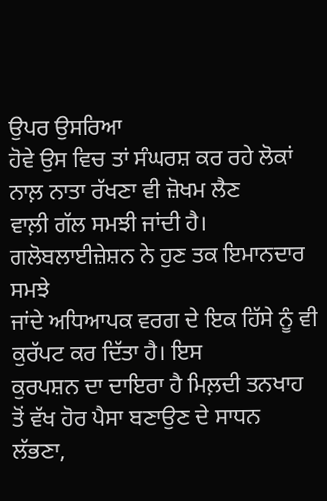ਉਪਰ ਉਸਰਿਆ
ਹੋਵੇ ਉਸ ਵਿਚ ਤਾਂ ਸੰਘਰਸ਼ ਕਰ ਰਹੇ ਲੋਕਾਂ ਨਾਲ਼ ਨਾਤਾ ਰੱਖਣਾ ਵੀ ਜ਼ੋਖਮ ਲੈਣ
ਵਾਲ਼ੀ ਗੱਲ ਸਮਝੀ ਜਾਂਦੀ ਹੈ। ਗਲੋਬਲਾਈਜ਼ੇਸ਼ਨ ਨੇ ਹੁਣ ਤਕ ਇਮਾਨਦਾਰ ਸਮਝੇ
ਜਾਂਦੇ ਅਧਿਆਪਕ ਵਰਗ ਦੇ ਇਕ ਹਿੱਸੇ ਨੂੰ ਵੀ ਕੁਰੱਪਟ ਕਰ ਦਿੱਤਾ ਹੈ। ਇਸ
ਕੁਰਪਸ਼ਨ ਦਾ ਦਾਇਰਾ ਹੈ ਮਿਲ਼ਦੀ ਤਨਖਾਹ ਤੋਂ ਵੱਖ ਹੋਰ ਪੈਸਾ ਬਣਾਉਣ ਦੇ ਸਾਧਨ
ਲੱਭਣਾ,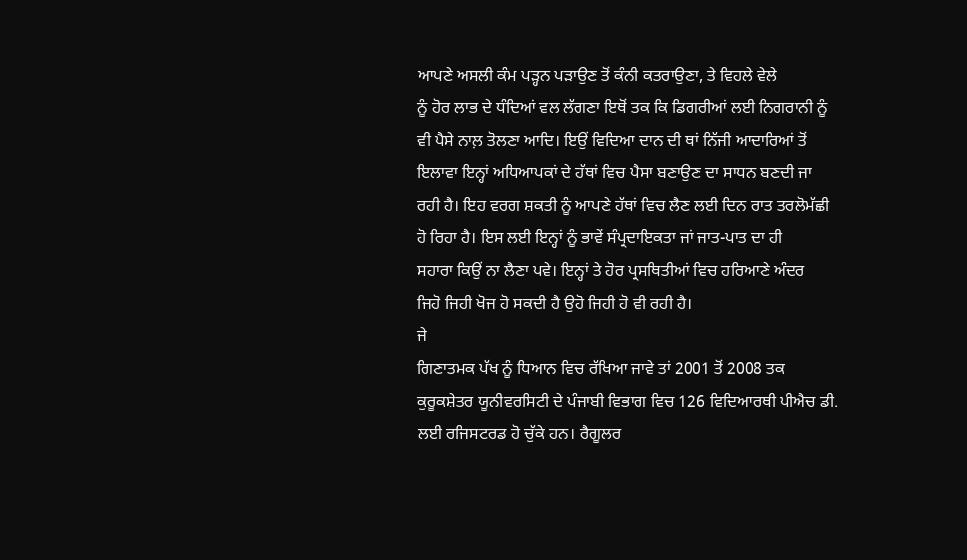ਆਪਣੇ ਅਸਲੀ ਕੰਮ ਪੜ੍ਹਨ ਪੜਾਉਣ ਤੋਂ ਕੰਨੀ ਕਤਰਾਉਣਾ, ਤੇ ਵਿਹਲੇ ਵੇਲੇ
ਨੂੰ ਹੋਰ ਲਾਭ ਦੇ ਧੰਦਿਆਂ ਵਲ ਲੱਗਣਾ ਇਥੋਂ ਤਕ ਕਿ ਡਿਗਰੀਆਂ ਲਈ ਨਿਗਰਾਨੀ ਨੂੰ
ਵੀ ਪੈਸੇ ਨਾਲ਼ ਤੋਲਣਾ ਆਦਿ। ਇਉਂ ਵਿਦਿਆ ਦਾਨ ਦੀ ਥਾਂ ਨਿੱਜੀ ਆਦਾਰਿਆਂ ਤੋਂ
ਇਲਾਵਾ ਇਨ੍ਹਾਂ ਅਧਿਆਪਕਾਂ ਦੇ ਹੱਥਾਂ ਵਿਚ ਪੈਸਾ ਬਣਾਉਣ ਦਾ ਸਾਧਨ ਬਣਦੀ ਜਾ
ਰਹੀ ਹੈ। ਇਹ ਵਰਗ ਸ਼ਕਤੀ ਨੂੰ ਆਪਣੇ ਹੱਥਾਂ ਵਿਚ ਲੈਣ ਲਈ ਦਿਨ ਰਾਤ ਤਰਲੋਮੱਛੀ
ਹੋ ਰਿਹਾ ਹੈ। ਇਸ ਲਈ ਇਨ੍ਹਾਂ ਨੂੰ ਭਾਵੇਂ ਸੰਪ੍ਰਦਾਇਕਤਾ ਜਾਂ ਜਾਤ-ਪਾਤ ਦਾ ਹੀ
ਸਹਾਰਾ ਕਿਉਂ ਨਾ ਲੈਣਾ ਪਵੇ। ਇਨ੍ਹਾਂ ਤੇ ਹੋਰ ਪ੍ਰਸਥਿਤੀਆਂ ਵਿਚ ਹਰਿਆਣੇ ਅੰਦਰ
ਜਿਹੋ ਜਿਹੀ ਖੋਜ ਹੋ ਸਕਦੀ ਹੈ ਉਹੋ ਜਿਹੀ ਹੋ ਵੀ ਰਹੀ ਹੈ।
ਜੇ
ਗਿਣਾਤਮਕ ਪੱਖ ਨੂੰ ਧਿਆਨ ਵਿਚ ਰੱਖਿਆ ਜਾਵੇ ਤਾਂ 2001 ਤੋਂ 2008 ਤਕ
ਕੁਰੂਕਸ਼ੇਤਰ ਯੂਨੀਵਰਸਿਟੀ ਦੇ ਪੰਜਾਬੀ ਵਿਭਾਗ ਵਿਚ 126 ਵਿਦਿਆਰਥੀ ਪੀਐਚ ਡੀ.
ਲਈ ਰਜਿਸਟਰਡ ਹੋ ਚੁੱਕੇ ਹਨ। ਰੈਗੂਲਰ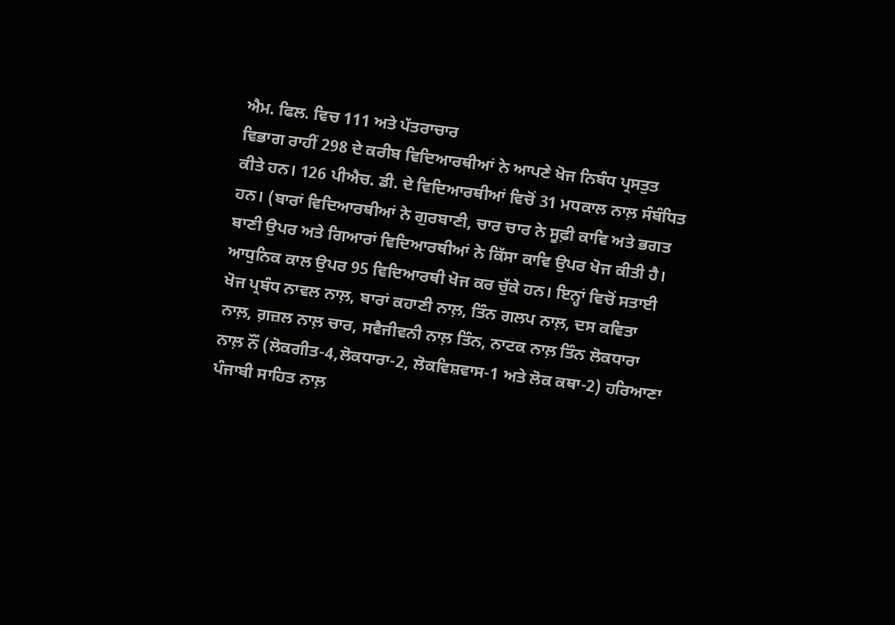ਐਮ. ਫਿਲ. ਵਿਚ 111 ਅਤੇ ਪੱਤਰਾਚਾਰ
ਵਿਭਾਗ ਰਾਹੀਂ 298 ਦੇ ਕਰੀਬ ਵਿਦਿਆਰਥੀਆਂ ਨੇ ਆਪਣੇ ਖੋਜ ਨਿਬੰਧ ਪ੍ਰਸਤੁਤ
ਕੀਤੇ ਹਨ। 126 ਪੀਐਚ. ਡੀ. ਦੇ ਵਿਦਿਆਰਥੀਆਂ ਵਿਚੋਂ 31 ਮਧਕਾਲ ਨਾਲ਼ ਸੰਬੰਧਿਤ
ਹਨ। (ਬਾਰਾਂ ਵਿਦਿਆਰਥੀਆਂ ਨੇ ਗੁਰਬਾਣੀ, ਚਾਰ ਚਾਰ ਨੇ ਸੂਫ਼ੀ ਕਾਵਿ ਅਤੇ ਭਗਤ
ਬਾਣੀ ਉਪਰ ਅਤੇ ਗਿਆਰਾਂ ਵਿਦਿਆਰਥੀਆਂ ਨੇ ਕਿੱਸਾ ਕਾਵਿ ਉਪਰ ਖੋਜ ਕੀਤੀ ਹੈ।
ਆਧੁਨਿਕ ਕਾਲ ਉਪਰ 95 ਵਿਦਿਆਰਥੀ ਖੋਜ ਕਰ ਚੁੱਕੇ ਹਨ। ਇਨ੍ਹਾਂ ਵਿਚੋਂ ਸਤਾਈ
ਖੋਜ ਪ੍ਰਬੰਧ ਨਾਵਲ ਨਾਲ਼, ਬਾਰਾਂ ਕਹਾਣੀ ਨਾਲ਼, ਤਿੰਨ ਗਲਪ ਨਾਲ਼, ਦਸ ਕਵਿਤਾ
ਨਾਲ਼, ਗ਼ਜ਼ਲ ਨਾਲ਼ ਚਾਰ, ਸਵੈਜੀਵਨੀ ਨਾਲ਼ ਤਿੰਨ, ਨਾਟਕ ਨਾਲ਼ ਤਿੰਨ ਲੋਕਧਾਰਾ
ਨਾਲ਼ ਨੌਂ (ਲੋਕਗੀਤ-4,ਲੋਕਧਾਰਾ-2, ਲੋਕਵਿਸ਼ਵਾਸ-1 ਅਤੇ ਲੋਕ ਕਥਾ-2) ਹਰਿਆਣਾ
ਪੰਜਾਬੀ ਸਾਹਿਤ ਨਾਲ਼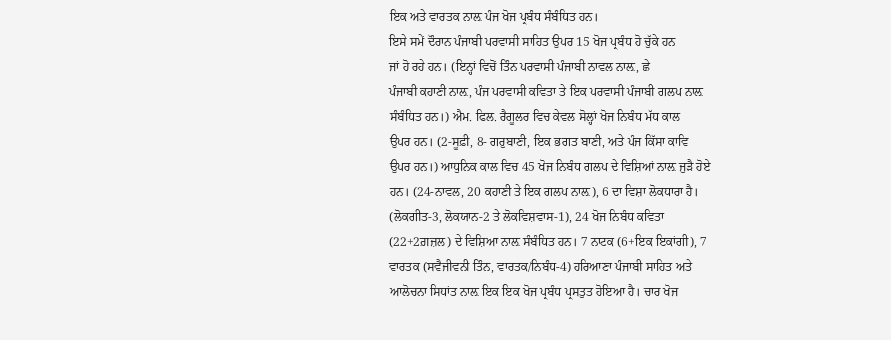ਇਕ ਅਤੇ ਵਾਰਤਕ ਨਾਲ਼ ਪੰਜ ਖੋਜ ਪ੍ਰਬੰਧ ਸੰਬੰਧਿਤ ਹਨ।
ਇਸੇ ਸਮੇਂ ਦੌਰਾਨ ਪੰਜਾਬੀ ਪਰਵਾਸੀ ਸਾਹਿਤ ਉਪਰ 15 ਖੋਜ ਪ੍ਰਬੰਧ ਹੋ ਚੁੱਕੇ ਹਨ
ਜਾਂ ਹੋ ਰਹੇ ਹਨ। (ਇਨ੍ਹਾਂ ਵਿਚੋਂ ਤਿੰਨ ਪਰਵਾਸੀ ਪੰਜਾਬੀ ਨਾਵਲ ਨਾਲ਼, ਛੇ
ਪੰਜਾਬੀ ਕਹਾਣੀ ਨਾਲ਼, ਪੰਜ ਪਰਵਾਸੀ ਕਵਿਤਾ ਤੇ ਇਕ ਪਰਵਾਸੀ ਪੰਜਾਬੀ ਗਲਪ ਨਾਲ਼
ਸੰਬੰਧਿਤ ਹਨ।) ਐਮ. ਫਿਲ. ਰੈਗੂਲਰ ਵਿਚ ਕੇਵਲ ਸੋਲ੍ਹਾਂ ਖੋਜ ਨਿਬੰਧ ਮੱਧ ਕਾਲ
ਉਪਰ ਹਨ। (2-ਸੂਫ਼ੀ, 8- ਗਰੁਬਾਣੀ, ਇਕ ਭਗਤ ਬਾਣੀ, ਅਤੇ ਪੰਜ ਕਿੱਸਾ ਕਾਵਿ
ਉਪਰ ਹਨ।) ਆਧੁਨਿਕ ਕਾਲ ਵਿਚ 45 ਖੋਜ ਨਿਬੰਧ ਗਲਪ ਦੇ ਵਿਸ਼ਿਆਂ ਨਾਲ਼ ਜੁੜੈ ਹੋਏ
ਹਨ। (24-ਨਾਵਲ, 20 ਕਹਾਣੀ ਤੇ ਇਕ ਗਲਪ ਨਾਲ਼), 6 ਦਾ ਵਿਸ਼ਾ ਲੋਕਧਾਰਾ ਹੈ।
(ਲੋਕਗੀਤ-3, ਲੋਕਯਾਨ-2 ਤੇ ਲੋਕਵਿਸ਼ਵਾਸ-1), 24 ਖੋਜ ਨਿਬੰਧ ਕਵਿਤਾ
(22+2ਗ਼ਜ਼ਲ) ਦੇ ਵਿਸ਼ਿਆ ਨਾਲ਼ ਸੰਬੰਧਿਤ ਹਨ। 7 ਨਾਟਕ (6+ਇਕ ਇਕਾਂਗੀ), 7
ਵਾਰਤਕ (ਸਵੈਜੀਵਨੀ ਤਿੰਨ, ਵਾਰਤਕ/ਨਿਬੰਧ-4) ਹਰਿਆਣਾ ਪੰਜਾਬੀ ਸਾਹਿਤ ਅਤੇ
ਆਲੋਚਨਾ ਸਿਧਾਂਤ ਨਾਲ਼ ਇਕ ਇਕ ਖੋਜ ਪ੍ਰਬੰਧ ਪ੍ਰਸਤੁਤ ਹੋਇਆ ਹੈ। ਚਾਰ ਖੋਜ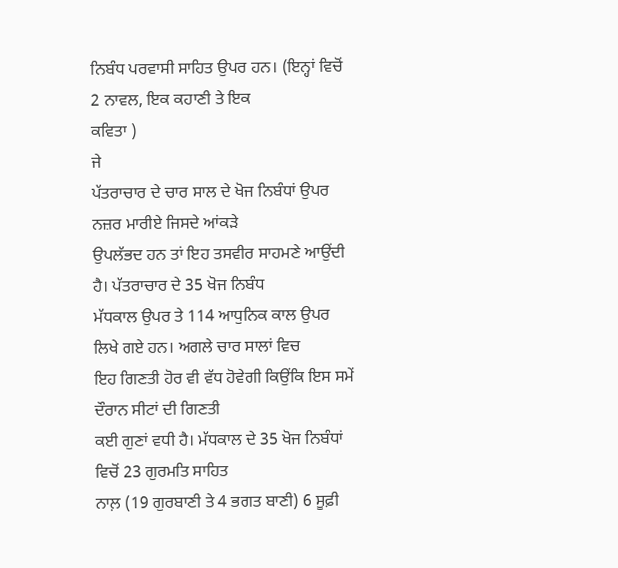ਨਿਬੰਧ ਪਰਵਾਸੀ ਸਾਹਿਤ ਉਪਰ ਹਨ। (ਇਨ੍ਹਾਂ ਵਿਚੋਂ 2 ਨਾਵਲ, ਇਕ ਕਹਾਣੀ ਤੇ ਇਕ
ਕਵਿਤਾ )
ਜੇ
ਪੱਤਰਾਚਾਰ ਦੇ ਚਾਰ ਸਾਲ ਦੇ ਖੋਜ ਨਿਬੰਧਾਂ ਉਪਰ ਨਜ਼ਰ ਮਾਰੀਏ ਜਿਸਦੇ ਆਂਕੜੇ
ਉਪਲੱਭਦ ਹਨ ਤਾਂ ਇਹ ਤਸਵੀਰ ਸਾਹਮਣੇ ਆਉਂਦੀ ਹੈ। ਪੱਤਰਾਚਾਰ ਦੇ 35 ਖੋਜ ਨਿਬੰਧ
ਮੱਧਕਾਲ ਉਪਰ ਤੇ 114 ਆਧੁਨਿਕ ਕਾਲ ਉਪਰ ਲਿਖੇ ਗਏ ਹਨ। ਅਗਲੇ ਚਾਰ ਸਾਲਾਂ ਵਿਚ
ਇਹ ਗਿਣਤੀ ਹੋਰ ਵੀ ਵੱਧ ਹੋਵੇਗੀ ਕਿਉਂਕਿ ਇਸ ਸਮੇਂ ਦੌਰਾਨ ਸੀਟਾਂ ਦੀ ਗਿਣਤੀ
ਕਈ ਗੁਣਾਂ ਵਧੀ ਹੈ। ਮੱਧਕਾਲ ਦੇ 35 ਖੋਜ ਨਿਬੰਧਾਂ ਵਿਚੋਂ 23 ਗੁਰਮਤਿ ਸਾਹਿਤ
ਨਾਲ਼ (19 ਗੁਰਬਾਣੀ ਤੇ 4 ਭਗਤ ਬਾਣੀ) 6 ਸੂਫ਼ੀ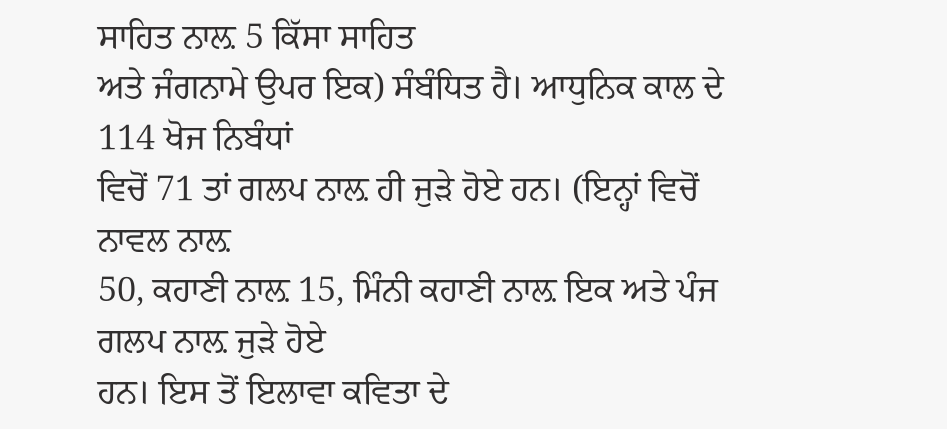ਸਾਹਿਤ ਨਾਲ਼ 5 ਕਿੱਸਾ ਸਾਹਿਤ
ਅਤੇ ਜੰਗਨਾਮੇ ਉਪਰ ਇਕ) ਸੰਬੰਧਿਤ ਹੈ। ਆਧੁਨਿਕ ਕਾਲ ਦੇ 114 ਖੋਜ ਨਿਬੰਧਾਂ
ਵਿਚੋਂ 71 ਤਾਂ ਗਲਪ ਨਾਲ਼ ਹੀ ਜੁੜੇ ਹੋਏ ਹਨ। (ਇਨ੍ਹਾਂ ਵਿਚੋਂ ਨਾਵਲ ਨਾਲ਼
50, ਕਹਾਣੀ ਨਾਲ਼ 15, ਮਿੰਨੀ ਕਹਾਣੀ ਨਾਲ਼ ਇਕ ਅਤੇ ਪੰਜ ਗਲਪ ਨਾਲ਼ ਜੁੜੇ ਹੋਏ
ਹਨ। ਇਸ ਤੋਂ ਇਲਾਵਾ ਕਵਿਤਾ ਦੇ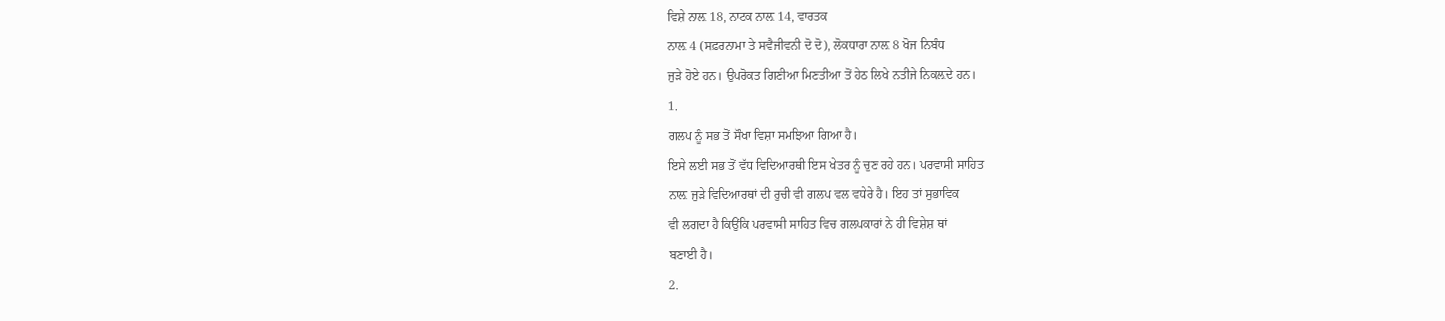ਵਿਸ਼ੇ ਨਾਲ਼ 18, ਨਾਟਕ ਨਾਲ਼ 14, ਵਾਰਤਕ
ਨਾਲ਼ 4 (ਸਫ਼ਰਨਾਮਾ ਤੇ ਸਵੈਜੀਵਨੀ ਦੋ ਦੋ), ਲੋਕਧਾਰਾ ਨਾਲ਼ 8 ਖੋਜ ਨਿਬੰਧ
ਜੁੜੇ ਹੋਏ ਹਨ। ਉਪਰੋਕਤ ਗਿਣੀਆ ਮਿਣਤੀਆ ਤੋਂ ਹੇਠ ਲਿਖੇ ਨਤੀਜੇ ਨਿਕਲ਼ਦੇ ਹਨ।
1.
ਗਲਪ ਨੂੰ ਸਭ ਤੋਂ ਸੌਖਾ ਵਿਸ਼ਾ ਸਮਝਿਆ ਗਿਆ ਹੈ।
ਇਸੇ ਲਈ ਸਭ ਤੋਂ ਵੱਧ ਵਿਦਿਆਰਥੀ ਇਸ ਖੇਤਰ ਨੂੰ ਚੁਣ ਰਹੇ ਹਨ। ਪਰਵਾਸੀ ਸਾਹਿਤ
ਨਾਲ਼ ਜੁੜੇ ਵਿਦਿਆਰਥਾਂ ਦੀ ਰੁਚੀ ਵੀ ਗਲਪ ਵਲ ਵਧੇਰੇ ਹੈ। ਇਹ ਤਾਂ ਸੁਭਾਵਿਕ
ਵੀ ਲਗਦਾ ਹੈ ਕਿਉਂਕਿ ਪਰਵਾਸੀ ਸਾਹਿਤ ਵਿਚ ਗਲਪਕਾਰਾਂ ਨੇ ਹੀ ਵਿਸ਼ੇਸ਼ ਥਾਂ
ਬਣਾਈ ਹੈ।
2.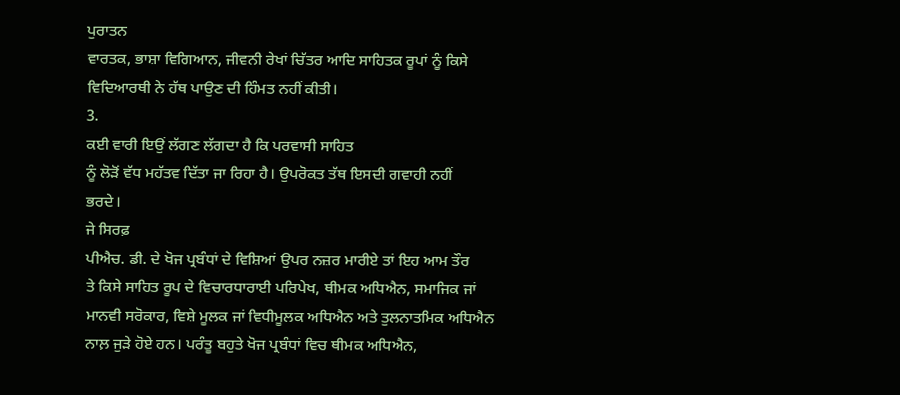ਪੁਰਾਤਨ
ਵਾਰਤਕ, ਭਾਸ਼ਾ ਵਿਗਿਆਨ, ਜੀਵਨੀ ਰੇਖਾਂ ਚਿੱਤਰ ਆਦਿ ਸਾਹਿਤਕ ਰੂਪਾਂ ਨੂੰ ਕਿਸੇ
ਵਿਦਿਆਰਥੀ ਨੇ ਹੱਥ ਪਾਉਣ ਦੀ ਹਿੰਮਤ ਨਹੀਂ ਕੀਤੀ।
3.
ਕਈ ਵਾਰੀ ਇਉਂ ਲੱਗਣ ਲੱਗਦਾ ਹੈ ਕਿ ਪਰਵਾਸੀ ਸਾਹਿਤ
ਨੂੰ ਲੋੜੋਂ ਵੱਧ ਮਹੱਤਵ ਦਿੱਤਾ ਜਾ ਰਿਹਾ ਹੈ। ਉਪਰੋਕਤ ਤੱਥ ਇਸਦੀ ਗਵਾਹੀ ਨਹੀਂ
ਭਰਦੇ।
ਜੇ ਸਿਰਫ਼
ਪੀਐਚ. ਡੀ. ਦੇ ਖੋਜ ਪ੍ਰਬੰਧਾਂ ਦੇ ਵਿਸ਼ਿਆਂ ਉਪਰ ਨਜ਼ਰ ਮਾਰੀਏ ਤਾਂ ਇਹ ਆਮ ਤੌਰ
ਤੇ ਕਿਸੇ ਸਾਹਿਤ ਰੂਪ ਦੇ ਵਿਚਾਰਧਾਰਾਈ ਪਰਿਪੇਖ, ਥੀਮਕ ਅਧਿਐਨ, ਸਮਾਜਿਕ ਜਾਂ
ਮਾਨਵੀ ਸਰੋਕਾਰ, ਵਿਸ਼ੇ ਮੂਲਕ ਜਾਂ ਵਿਧੀਮੂਲਕ ਅਧਿਐਨ ਅਤੇ ਤੁਲਨਾਤਮਿਕ ਅਧਿਐਨ
ਨਾਲ਼ ਜੁੜੇ ਹੋਏ ਹਨ। ਪਰੰਤੂ ਬਹੁਤੇ ਖੋਜ ਪ੍ਰਬੰਧਾਂ ਵਿਚ ਥੀਮਕ ਅਧਿਐਨ,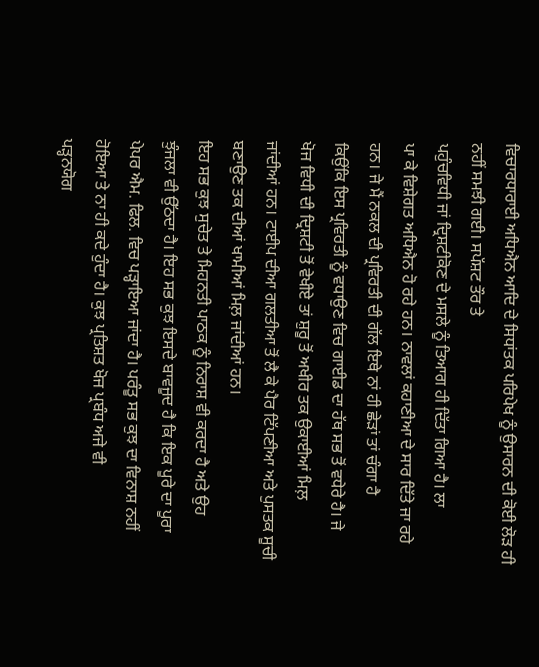ਵਿਚਾਰਧਾਰਾਈ ਅਧਿਐਨ ਆਦਿ ਦੇ ਸਿਧਾਂਤਕ ਪਰਿਪੇਖ ਨੂੰ ਉਸਾਰਨ ਦੀ ਕੋਈ ਲੋੜ ਹੀ
ਨਹੀਂ ਸਮਝੀ ਗਈ। ਸਪੱਸ਼ਟ ਤੌਰ ਤੇ
ਪਹੁੰਚਵਿਧੀ ਜਾਂ ਦ੍ਰਿਸ਼ਟੀਕੋਣ ਦੇ ਮਸਲੇ ਨੂੰ ਤਿਆਗ ਹੀ ਦਿੱਤਾ ਗਿਆ ਹੈ। ਲਾ
ਪਾ ਕੇ ਵਿਸ਼ੇਗਤ ਅਧਿਐਨ ਹੋ ਰਹੇ ਹਨ। ਨਾਵਲਾਂ ਕਹਾਣੀਆ ਦੇ ਸਾਰ ਦਿੱਤੇ ਜਾ ਰਹੇ
ਹਨ। ਜੇ ਮੈਂ ਨਕਲ ਦੀ ਪ੍ਰਵਿਰਤੀ ਦੀ ਗੱਲ ਇਥੇ ਨਾਂ ਹੀ ਛੇੜਾਂ ਤਾਂ ਚੰਗਾ ਹੈ
ਕਿਉਂਕਿ ਇਸ ਪ੍ਰਵਿਰਤੀ ਨੂੰ ਵਧਾਉਣ ਵਿਚ ਗਾਈਡ ਦਾ ਹੱਥ ਸਭ ਤੋਂ ਵਧੇਰੇ ਹੈ। ਜੇ
ਖੋਜ ਵਿਧੀ ਦੀ ਦ੍ਰਿਸ਼ਟੀ ਤੋਂ ਵੇਖੀਏ ਤਾਂ ਸ਼ੁਰੂ ਤੋਂ ਅਖੀਰ ਤਕ ਉਕਾਈਆਂ ਮਿਲ਼
ਜਾਂਦੀਆਂ ਹਨ। ਟਾਈਪ ਦੀਆ ਗਲਤੀਆ ਤੋਂ ਲੈ ਕੇ ਪੈਰ ਟਿੱਪਣੀਆ ਅਤੇ ਪੁਸਤਕ ਸੂਚੀ
ਬਣਾਉਣ ਤਕ ਦੀਆਂ ਖਾਮੀਆਂ ਮਿਲ਼ ਜਾਂਦੀਆਂ ਹਨ।
ਇਹ ਸਭ ਕੁਝ ਸੁਚੇਤ ਤੇ ਮਿਹਨਤੀ ਪਾਠਕ ਨੂੰ ਨਿਰਾਸ਼ ਵੀ ਕਰਦਾ ਹੈ ਅਤੇ ਉਹ
ਝੁੰਜਲਾ ਵੀ ਉੱਠਦਾ ਹੈ। ਇਹ ਸਭ ਕੁਝ ਇਸਦੇ ਬਾਵਜੂਦ ਹੈ ਕਿ ਇਕ ਪੂਰੇ ਦਾ ਪੂਰਾ
ਪੇਪਰ ਐਮ. ਫਿਲ. ਵਿਚ ਪੜ੍ਹਾਇਆ ਜਾਂਦਾ ਹੈ। ਪਰੰਤੂ ਸਭ ਕੁਝ ਦਾ ਵਿਨਾਸ਼ ਨਹੀਂ
ਹੋਇਆ ਤੇ ਨਾ ਹੀ ਕਦੇ ਹੁੰਦਾ ਹੈ। ਕੁਝ ਪ੍ਰਤਿਸ਼ਤ ਖੋਜ ਪ੍ਰਬੰਧ ਅਜੇ ਵੀ
ਪੜ੍ਹਨਯੋਗ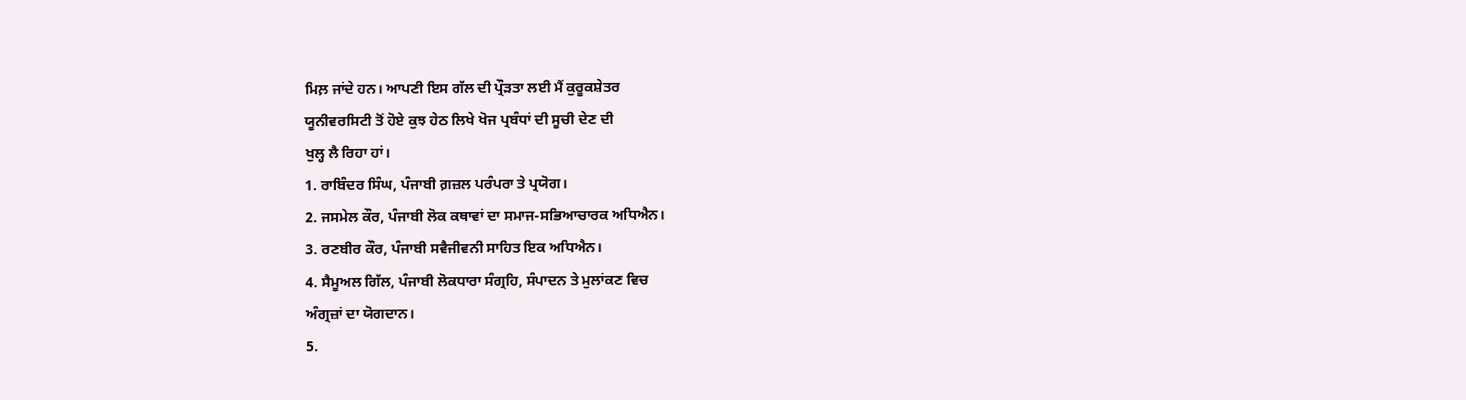ਮਿਲ਼ ਜਾਂਦੇ ਹਨ। ਆਪਣੀ ਇਸ ਗੱਲ ਦੀ ਪ੍ਰੌੜਤਾ ਲਈ ਮੈਂ ਕੁਰੂਕਸ਼ੇਤਰ
ਯੂਨੀਵਰਸਿਟੀ ਤੋਂ ਹੋਏ ਕੁਝ ਹੇਠ ਲਿਖੇ ਖੋਜ ਪ੍ਰਬੰਧਾਂ ਦੀ ਸੂਚੀ ਦੇਣ ਦੀ
ਖੁਲ੍ਹ ਲੈ ਰਿਹਾ ਹਾਂ।
1. ਰਾਬਿੰਦਰ ਸਿੰਘ, ਪੰਜਾਬੀ ਗ਼ਜ਼ਲ ਪਰੰਪਰਾ ਤੇ ਪ੍ਰਯੋਗ।
2. ਜਸਮੇਲ ਕੌਰ, ਪੰਜਾਬੀ ਲੋਕ ਕਥਾਵਾਂ ਦਾ ਸਮਾਜ-ਸਭਿਆਚਾਰਕ ਅਧਿਐਨ।
3. ਰਣਬੀਰ ਕੌਰ, ਪੰਜਾਬੀ ਸਵੈਜੀਵਨੀ ਸਾਹਿਤ ਇਕ ਅਧਿਐਨ।
4. ਸੈਮੂਅਲ ਗਿੱਲ, ਪੰਜਾਬੀ ਲੋਕਧਾਰਾ ਸੰਗ੍ਰਹਿ, ਸੰਪਾਦਨ ਤੇ ਮੁਲਾਂਕਣ ਵਿਚ
ਅੰਗ੍ਰਜ਼ਾਂ ਦਾ ਯੋਗਦਾਨ।
5.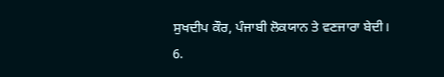ਸੁਖਦੀਪ ਕੌਰ, ਪੰਜਾਬੀ ਲੋਕਯਾਨ ਤੇ ਵਣਜਾਰਾ ਬੇਦੀ।
6.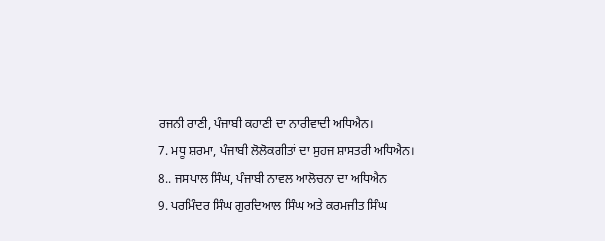ਰਜਨੀ ਰਾਣੀ, ਪੰਜਾਬੀ ਕਹਾਣੀ ਦਾ ਨਾਰੀਵਾਦੀ ਅਧਿਐਨ।
7. ਮਧੂ ਸ਼ਰਮਾ, ਪੰਜਾਬੀ ਲੋਲੋਕਗੀਤਾਂ ਦਾ ਸੁਹਜ ਸ਼ਾਸਤਰੀ ਅਧਿਐਨ।
8.. ਜਸਪਾਲ ਸਿੰਘ, ਪੰਜਾਬੀ ਨਾਵਲ ਆਲੋਚਨਾ ਦਾ ਅਧਿਐਨ
9. ਪਰਮਿੰਦਰ ਸਿੰਘ ਗੁਰਦਿਆਲ ਸਿੰਘ ਅਤੇ ਕਰਮਜੀਤ ਸਿੰਘ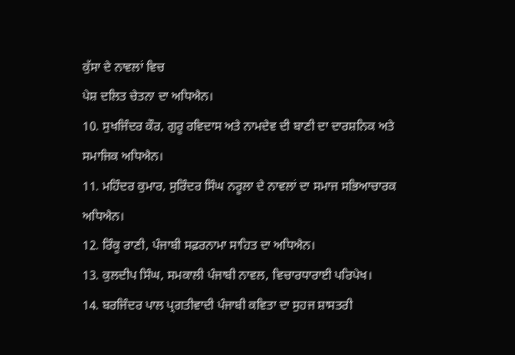ਕੁੱਸਾ ਦੇ ਨਾਵਲਾਂ ਵਿਚ
ਪੇਸ਼ ਦਲਿਤ ਚੇਤਨਾ ਦਾ ਅਧਿਐਨ।
10. ਸੁਖਜਿੰਦਰ ਕੌਰ, ਗੁਰੂ ਰਵਿਦਾਸ ਅਤੇ ਨਾਮਦੇਵ ਦੀ ਬਾਣੀ ਦਾ ਦਾਰਸ਼ਨਿਕ ਅਤੇ
ਸਮਾਜਿਕ ਅਧਿਐਨ।
11. ਮਹਿੰਦਰ ਕੁਮਾਰ, ਸੁਰਿੰਦਰ ਸਿੰਘ ਨਰੂਲਾ ਦੇ ਨਾਵਲਾਂ ਦਾ ਸਮਾਜ ਸਭਿਆਚਾਰਕ
ਅਧਿਐਨ।
12. ਰਿੰਕੂ ਰਾਣੀ, ਪੰਜਾਬੀ ਸਫ਼ਰਨਾਮਾ ਸਾਹਿਤ ਦਾ ਅਧਿਐਨ।
13. ਕੁਲਦੀਪ ਸਿੰਘ, ਸਮਕਾਲੀ ਪੰਜਾਬੀ ਨਾਵਲ, ਵਿਚਾਰਧਾਰਾਈ ਪਰਿਪੇਖ।
14. ਬਰਜਿੰਦਰ ਪਾਲ ਪ੍ਰਗਤੀਵਾਦੀ ਪੰਜਾਬੀ ਕਵਿਤਾ ਦਾ ਸੁਹਜ ਸ਼ਾਸਤਰੀ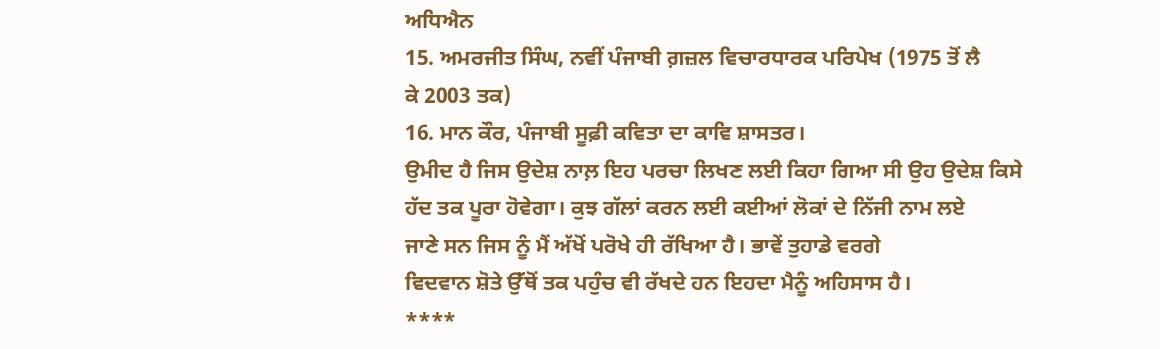ਅਧਿਐਨ
15. ਅਮਰਜੀਤ ਸਿੰਘ, ਨਵੀਂ ਪੰਜਾਬੀ ਗ਼ਜ਼ਲ ਵਿਚਾਰਧਾਰਕ ਪਰਿਪੇਖ (1975 ਤੋਂ ਲੈ
ਕੇ 2003 ਤਕ)
16. ਮਾਨ ਕੌਰ, ਪੰਜਾਬੀ ਸੂਫ਼ੀ ਕਵਿਤਾ ਦਾ ਕਾਵਿ ਸ਼ਾਸਤਰ।
ਉਮੀਦ ਹੈ ਜਿਸ ਉਦੇਸ਼ ਨਾਲ਼ ਇਹ ਪਰਚਾ ਲਿਖਣ ਲਈ ਕਿਹਾ ਗਿਆ ਸੀ ਉਹ ਉਦੇਸ਼ ਕਿਸੇ
ਹੱਦ ਤਕ ਪੂਰਾ ਹੋਵੇਗਾ। ਕੁਝ ਗੱਲਾਂ ਕਰਨ ਲਈ ਕਈਆਂ ਲੋਕਾਂ ਦੇ ਨਿੱਜੀ ਨਾਮ ਲਏ
ਜਾਣੇ ਸਨ ਜਿਸ ਨੂੰ ਮੈਂ ਅੱਖੋਂ ਪਰੋਖੇ ਹੀ ਰੱਖਿਆ ਹੈ। ਭਾਵੇਂ ਤੁਹਾਡੇ ਵਰਗੇ
ਵਿਦਵਾਨ ਸ਼ੋਤੇ ਉੱਥੋਂ ਤਕ ਪਹੁੰਚ ਵੀ ਰੱਖਦੇ ਹਨ ਇਹਦਾ ਮੈਨੂੰ ਅਹਿਸਾਸ ਹੈ।
****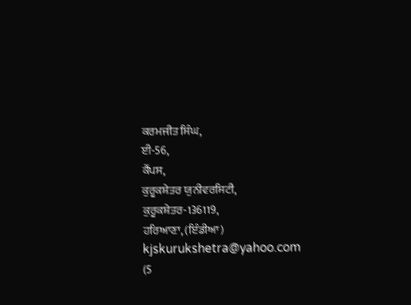ਕਰਮਜੀਤ ਸਿੰਘ,
ਈ-56,
ਕੈਂਪਸ,
ਕੁਰੂਕਸ਼ੇਤਰ ਯੁਨੀਵਰਸਿਟੀ,
ਕੁਰੂਕਸ਼ੇਤਰ-136119,
ਹਰਿਆਣਾ, (ਇੰਡੀਆ)
kjskurukshetra@yahoo.com
(5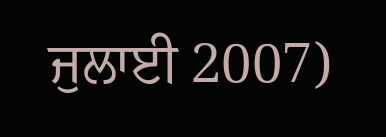ਜੁਲਾਈ 2007)